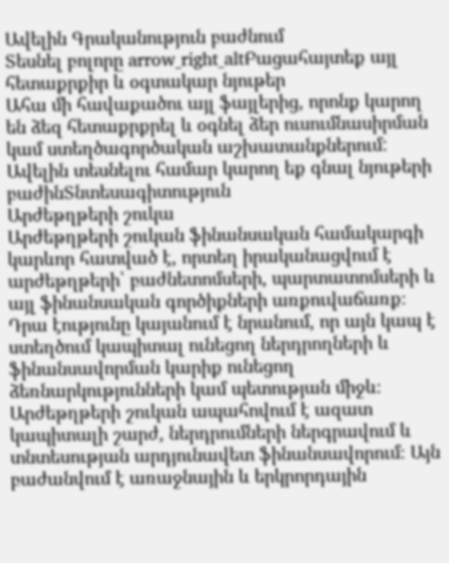Ավելին Գրականություն բաժնում
Տեսնել բոլորը arrow_right_altԲացահայտեք այլ հետաքրքիր և օգտակար նյութեր
Ահա մի հավաքածու այլ ֆայլերից, որոնք կարող են ձեզ հետաքրքրել և օգնել ձեր ուսումնասիրման կամ ստեղծագործական աշխատանքներում: Ավելին տեսնելու համար կարող եք գնալ նյութերի բաժինՏնտեսագիտություն
Արժեթղթերի շուկա
Արժեթղթերի շուկան ֆինանսական համակարգի կարևոր հատված է, որտեղ իրականացվում է արժեթղթերի՝ բաժնետոմսերի, պարտատոմսերի և այլ ֆինանսական գործիքների առքուվաճառք։ Դրա էությունը կայանում է նրանում, որ այն կապ է ստեղծում կապիտալ ունեցող ներդրողների և ֆինանսավորման կարիք ունեցող ձեռնարկությունների կամ պետության միջև։ Արժեթղթերի շուկան ապահովում է ազատ կապիտալի շարժ, ներդրումների ներգրավում և տնտեսության արդյունավետ ֆինանսավորում։ Այն բաժանվում է առաջնային և երկրորդային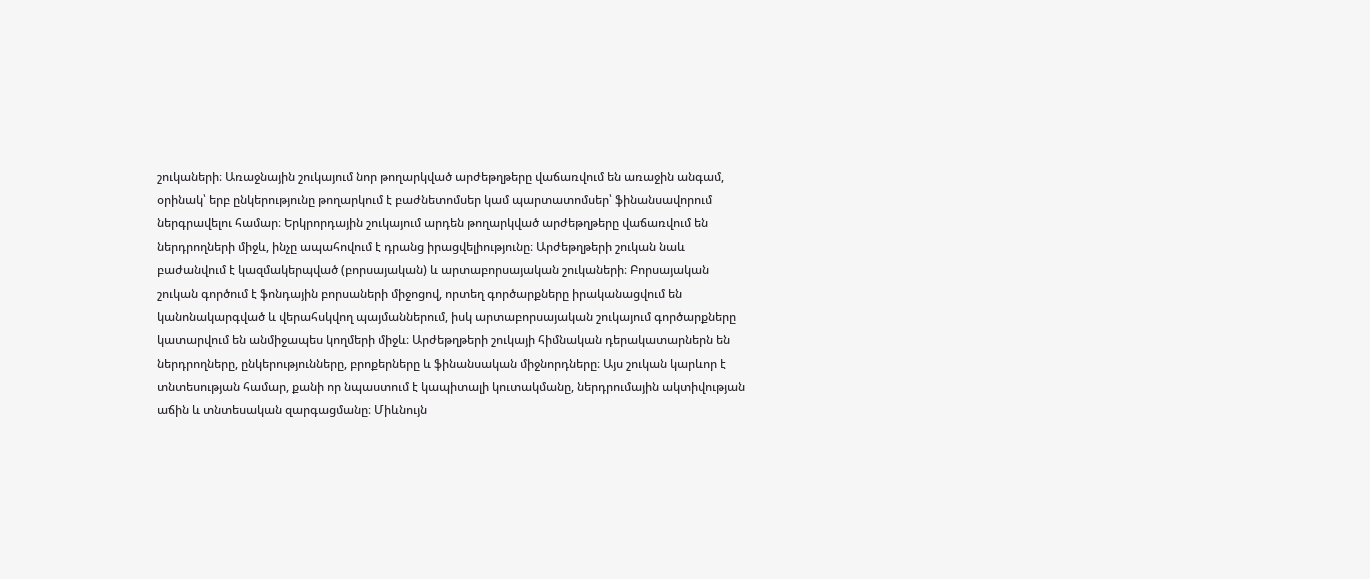շուկաների։ Առաջնային շուկայում նոր թողարկված արժեթղթերը վաճառվում են առաջին անգամ, օրինակ՝ երբ ընկերությունը թողարկում է բաժնետոմսեր կամ պարտատոմսեր՝ ֆինանսավորում ներգրավելու համար։ Երկրորդային շուկայում արդեն թողարկված արժեթղթերը վաճառվում են ներդրողների միջև, ինչը ապահովում է դրանց իրացվելիությունը։ Արժեթղթերի շուկան նաև բաժանվում է կազմակերպված (բորսայական) և արտաբորսայական շուկաների։ Բորսայական շուկան գործում է ֆոնդային բորսաների միջոցով, որտեղ գործարքները իրականացվում են կանոնակարգված և վերահսկվող պայմաններում, իսկ արտաբորսայական շուկայում գործարքները կատարվում են անմիջապես կողմերի միջև։ Արժեթղթերի շուկայի հիմնական դերակատարներն են ներդրողները, ընկերությունները, բրոքերները և ֆինանսական միջնորդները։ Այս շուկան կարևոր է տնտեսության համար, քանի որ նպաստում է կապիտալի կուտակմանը, ներդրումային ակտիվության աճին և տնտեսական զարգացմանը։ Միևնույն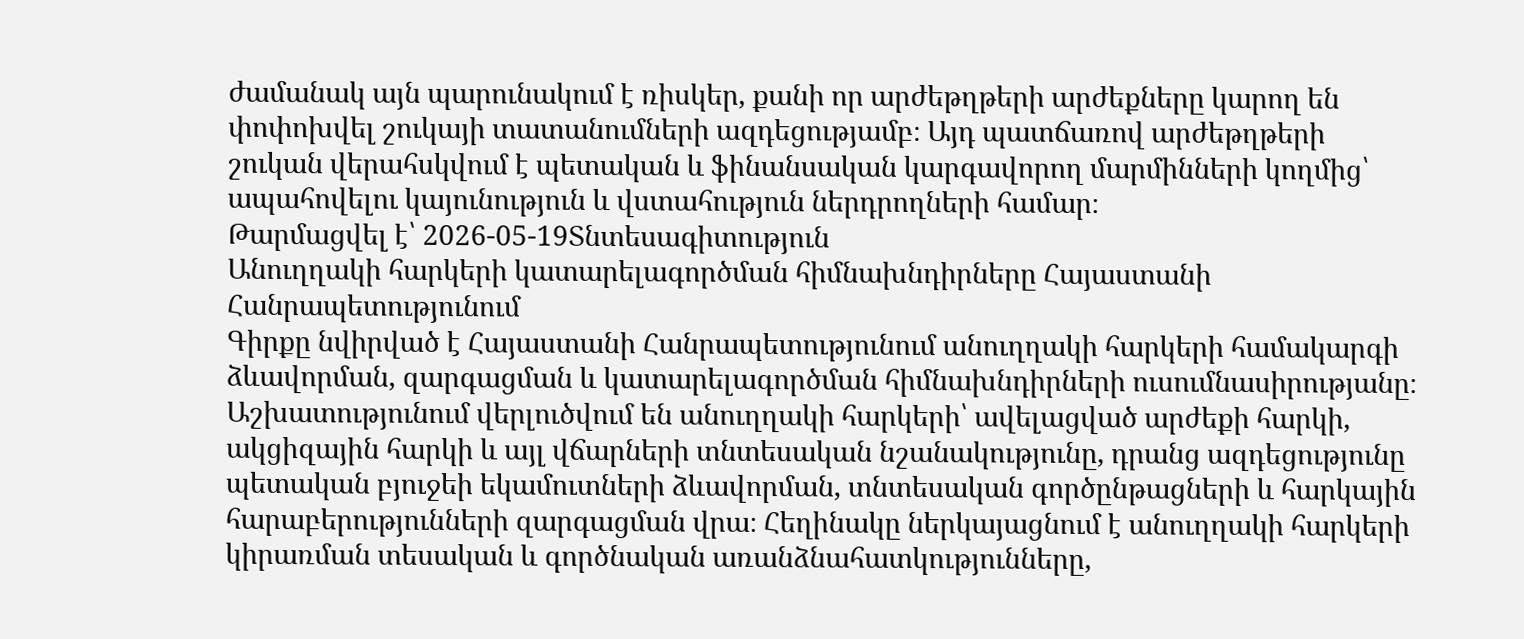ժամանակ այն պարունակում է ռիսկեր, քանի որ արժեթղթերի արժեքները կարող են փոփոխվել շուկայի տատանումների ազդեցությամբ։ Այդ պատճառով արժեթղթերի շուկան վերահսկվում է պետական և ֆինանսական կարգավորող մարմինների կողմից՝ ապահովելու կայունություն և վստահություն ներդրողների համար։
Թարմացվել է՝ 2026-05-19Տնտեսագիտություն
Անուղղակի հարկերի կատարելագործման հիմնախնդիրները Հայաստանի Հանրապետությունում
Գիրքը նվիրված է Հայաստանի Հանրապետությունում անուղղակի հարկերի համակարգի ձևավորման, զարգացման և կատարելագործման հիմնախնդիրների ուսումնասիրությանը։ Աշխատությունում վերլուծվում են անուղղակի հարկերի՝ ավելացված արժեքի հարկի, ակցիզային հարկի և այլ վճարների տնտեսական նշանակությունը, դրանց ազդեցությունը պետական բյուջեի եկամուտների ձևավորման, տնտեսական գործընթացների և հարկային հարաբերությունների զարգացման վրա։ Հեղինակը ներկայացնում է անուղղակի հարկերի կիրառման տեսական և գործնական առանձնահատկությունները,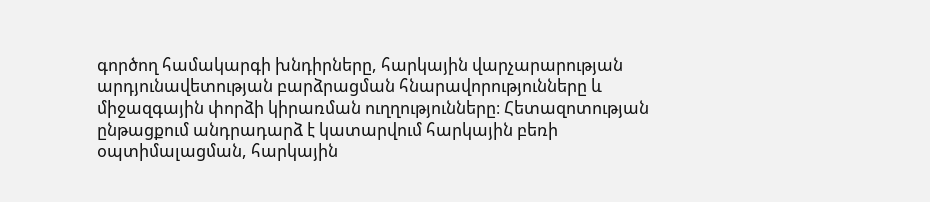գործող համակարգի խնդիրները, հարկային վարչարարության արդյունավետության բարձրացման հնարավորությունները և միջազգային փորձի կիրառման ուղղությունները։ Հետազոտության ընթացքում անդրադարձ է կատարվում հարկային բեռի օպտիմալացման, հարկային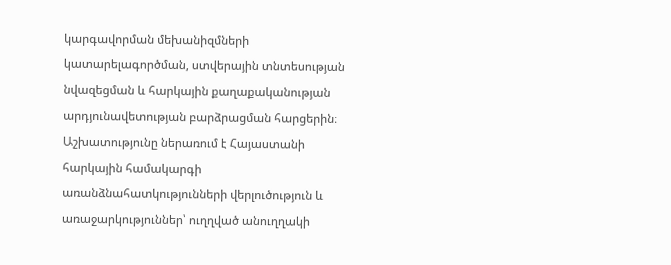կարգավորման մեխանիզմների կատարելագործման, ստվերային տնտեսության նվազեցման և հարկային քաղաքականության արդյունավետության բարձրացման հարցերին։ Աշխատությունը ներառում է Հայաստանի հարկային համակարգի առանձնահատկությունների վերլուծություն և առաջարկություններ՝ ուղղված անուղղակի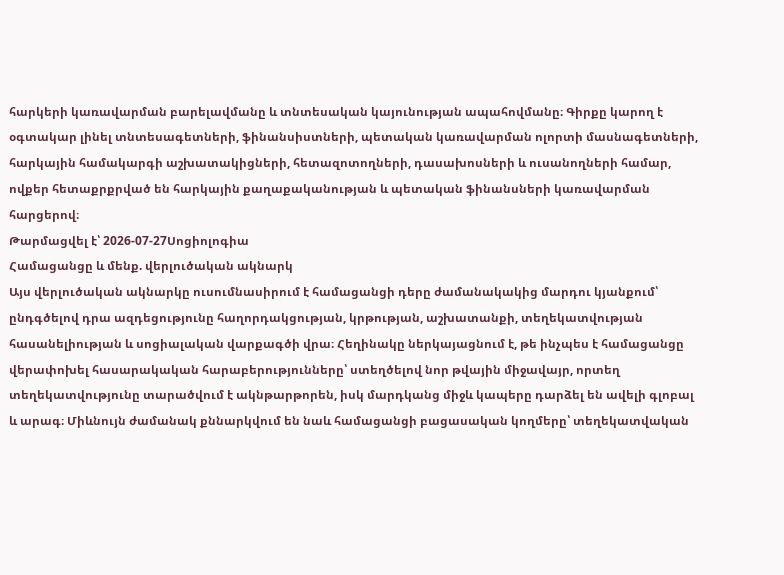հարկերի կառավարման բարելավմանը և տնտեսական կայունության ապահովմանը։ Գիրքը կարող է օգտակար լինել տնտեսագետների, ֆինանսիստների, պետական կառավարման ոլորտի մասնագետների, հարկային համակարգի աշխատակիցների, հետազոտողների, դասախոսների և ուսանողների համար, ովքեր հետաքրքրված են հարկային քաղաքականության և պետական ֆինանսների կառավարման հարցերով։
Թարմացվել է՝ 2026-07-27Սոցիոլոգիա
Համացանցը և մենք. վերլուծական ակնարկ
Այս վերլուծական ակնարկը ուսումնասիրում է համացանցի դերը ժամանակակից մարդու կյանքում՝ ընդգծելով դրա ազդեցությունը հաղորդակցության, կրթության, աշխատանքի, տեղեկատվության հասանելիության և սոցիալական վարքագծի վրա։ Հեղինակը ներկայացնում է, թե ինչպես է համացանցը վերափոխել հասարակական հարաբերությունները՝ ստեղծելով նոր թվային միջավայր, որտեղ տեղեկատվությունը տարածվում է ակնթարթորեն, իսկ մարդկանց միջև կապերը դարձել են ավելի գլոբալ և արագ։ Միևնույն ժամանակ քննարկվում են նաև համացանցի բացասական կողմերը՝ տեղեկատվական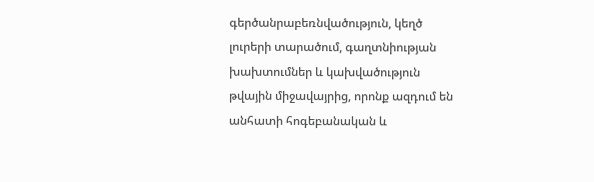գերծանրաբեռնվածություն, կեղծ լուրերի տարածում, գաղտնիության խախտումներ և կախվածություն թվային միջավայրից, որոնք ազդում են անհատի հոգեբանական և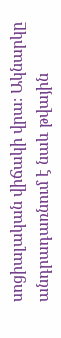սոցիալական վիճակի վրա։ Ակնարկը անդրադառնում է նաև թվային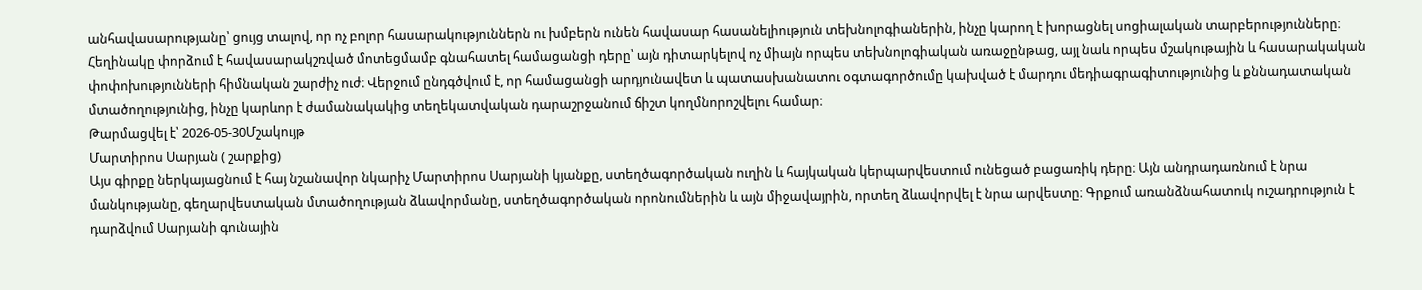անհավասարությանը՝ ցույց տալով, որ ոչ բոլոր հասարակություններն ու խմբերն ունեն հավասար հասանելիություն տեխնոլոգիաներին, ինչը կարող է խորացնել սոցիալական տարբերությունները։ Հեղինակը փորձում է հավասարակշռված մոտեցմամբ գնահատել համացանցի դերը՝ այն դիտարկելով ոչ միայն որպես տեխնոլոգիական առաջընթաց, այլ նաև որպես մշակութային և հասարակական փոփոխությունների հիմնական շարժիչ ուժ։ Վերջում ընդգծվում է, որ համացանցի արդյունավետ և պատասխանատու օգտագործումը կախված է մարդու մեդիագրագիտությունից և քննադատական մտածողությունից, ինչը կարևոր է ժամանակակից տեղեկատվական դարաշրջանում ճիշտ կողմնորոշվելու համար։
Թարմացվել է՝ 2026-05-30Մշակույթ
Մարտիրոս Սարյան ( շարքից)
Այս գիրքը ներկայացնում է հայ նշանավոր նկարիչ Մարտիրոս Սարյանի կյանքը, ստեղծագործական ուղին և հայկական կերպարվեստում ունեցած բացառիկ դերը։ Այն անդրադառնում է նրա մանկությանը, գեղարվեստական մտածողության ձևավորմանը, ստեղծագործական որոնումներին և այն միջավայրին, որտեղ ձևավորվել է նրա արվեստը։ Գրքում առանձնահատուկ ուշադրություն է դարձվում Սարյանի գունային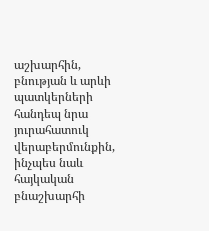աշխարհին, բնության և արևի պատկերների հանդեպ նրա յուրահատուկ վերաբերմունքին, ինչպես նաև հայկական բնաշխարհի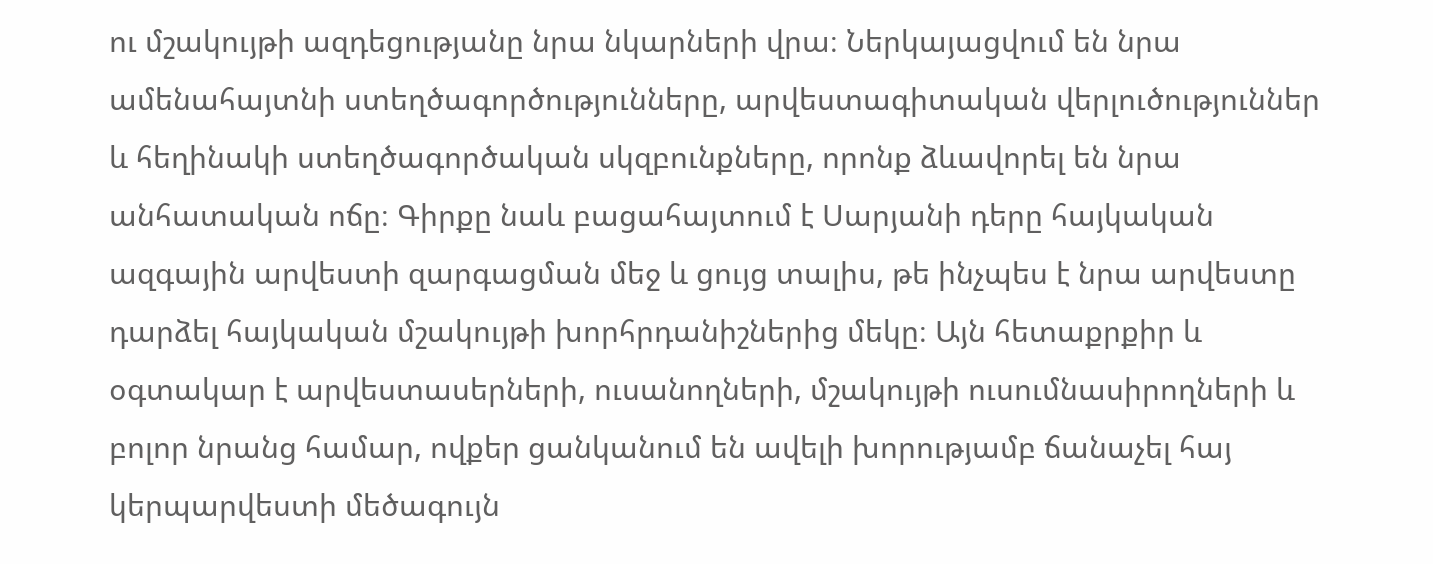ու մշակույթի ազդեցությանը նրա նկարների վրա։ Ներկայացվում են նրա ամենահայտնի ստեղծագործությունները, արվեստագիտական վերլուծություններ և հեղինակի ստեղծագործական սկզբունքները, որոնք ձևավորել են նրա անհատական ոճը։ Գիրքը նաև բացահայտում է Սարյանի դերը հայկական ազգային արվեստի զարգացման մեջ և ցույց տալիս, թե ինչպես է նրա արվեստը դարձել հայկական մշակույթի խորհրդանիշներից մեկը։ Այն հետաքրքիր և օգտակար է արվեստասերների, ուսանողների, մշակույթի ուսումնասիրողների և բոլոր նրանց համար, ովքեր ցանկանում են ավելի խորությամբ ճանաչել հայ կերպարվեստի մեծագույն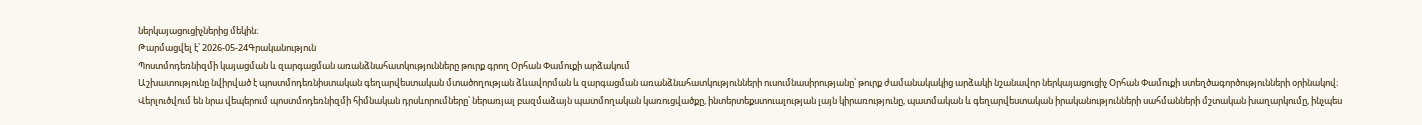ներկայացուցիչներից մեկին։
Թարմացվել է՝ 2026-05-24Գրականություն
Պոստմոդեռնիզմի կայացման և զարգացման առանձնահատկությունները թուրք գրող Օրհան Փամուքի արձակում
Աշխատությունը նվիրված է պոստմոդեռնիստական գեղարվեստական մտածողության ձևավորման և զարգացման առանձնահատկությունների ուսումնասիրությանը՝ թուրք ժամանակակից արձակի նշանավոր ներկայացուցիչ Օրհան Փամուքի ստեղծագործությունների օրինակով։ Վերլուծվում են նրա վեպերում պոստմոդեռնիզմի հիմնական դրսևորումները՝ ներառյալ բազմաձայն պատմողական կառուցվածքը, ինտերտեքստուալության լայն կիրառությունը, պատմական և գեղարվեստական իրականությունների սահմանների մշտական խաղարկումը, ինչպես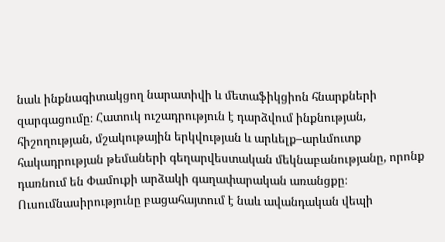նաև ինքնագիտակցող նարատիվի և մետաֆիկցիոն հնարքների զարգացումը։ Հատուկ ուշադրություն է դարձվում ինքնության, հիշողության, մշակութային երկվության և արևելք–արևմուտք հակադրության թեմաների գեղարվեստական մեկնաբանությանը, որոնք դառնում են Փամուքի արձակի գաղափարական առանցքը։ Ուսումնասիրությունը բացահայտում է նաև ավանդական վեպի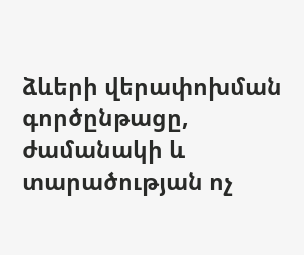ձևերի վերափոխման գործընթացը, ժամանակի և տարածության ոչ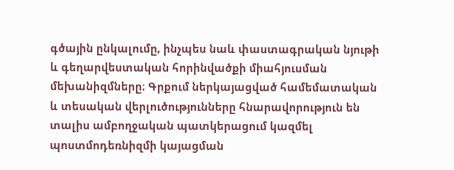գծային ընկալումը, ինչպես նաև փաստագրական նյութի և գեղարվեստական հորինվածքի միահյուսման մեխանիզմները։ Գրքում ներկայացված համեմատական և տեսական վերլուծությունները հնարավորություն են տալիս ամբողջական պատկերացում կազմել պոստմոդեռնիզմի կայացման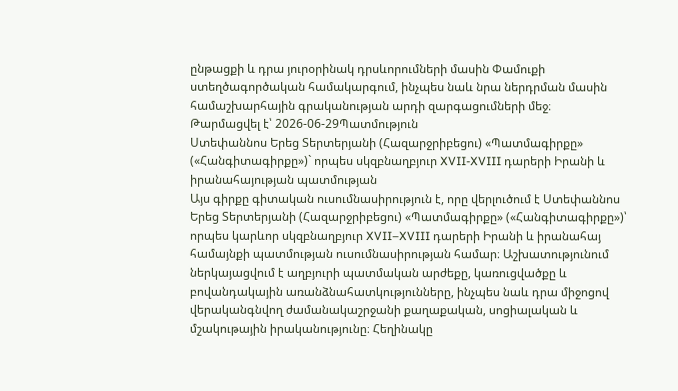ընթացքի և դրա յուրօրինակ դրսևորումների մասին Փամուքի ստեղծագործական համակարգում, ինչպես նաև նրա ներդրման մասին համաշխարհային գրականության արդի զարգացումների մեջ։
Թարմացվել է՝ 2026-06-29Պատմություն
Ստեփաննոս Երեց Տերտերյանի (Հազարջրիբեցու) «Պատմագիրքը» («Հանգիտագիրքը»)` որպես սկզբնաղբյուր XVII-XVIII դարերի Իրանի և իրանահայության պատմության
Այս գիրքը գիտական ուսումնասիրություն է, որը վերլուծում է Ստեփաննոս Երեց Տերտերյանի (Հազարջրիբեցու) «Պատմագիրքը» («Հանգիտագիրքը»)՝ որպես կարևոր սկզբնաղբյուր XVII–XVIII դարերի Իրանի և իրանահայ համայնքի պատմության ուսումնասիրության համար։ Աշխատությունում ներկայացվում է աղբյուրի պատմական արժեքը, կառուցվածքը և բովանդակային առանձնահատկությունները, ինչպես նաև դրա միջոցով վերականգնվող ժամանակաշրջանի քաղաքական, սոցիալական և մշակութային իրականությունը։ Հեղինակը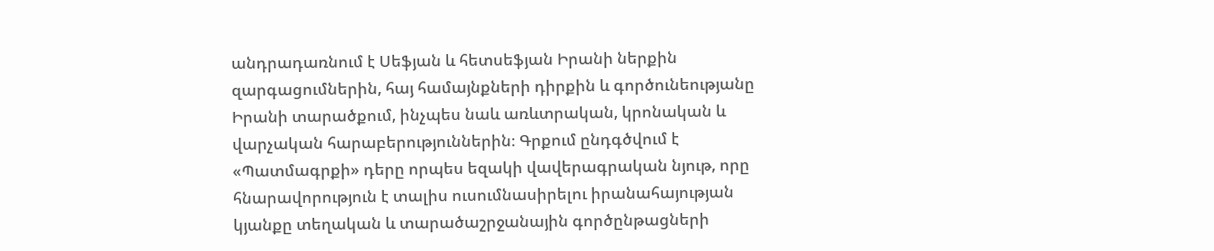անդրադառնում է Սեֆյան և հետսեֆյան Իրանի ներքին զարգացումներին, հայ համայնքների դիրքին և գործունեությանը Իրանի տարածքում, ինչպես նաև առևտրական, կրոնական և վարչական հարաբերություններին։ Գրքում ընդգծվում է «Պատմագրքի» դերը որպես եզակի վավերագրական նյութ, որը հնարավորություն է տալիս ուսումնասիրելու իրանահայության կյանքը տեղական և տարածաշրջանային գործընթացների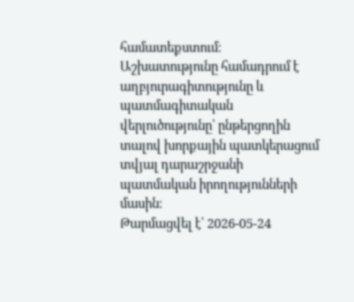համատեքստում։ Աշխատությունը համադրում է աղբյուրագիտությունը և պատմագիտական վերլուծությունը՝ ընթերցողին տալով խորքային պատկերացում տվյալ դարաշրջանի պատմական իրողությունների մասին։
Թարմացվել է՝ 2026-05-24